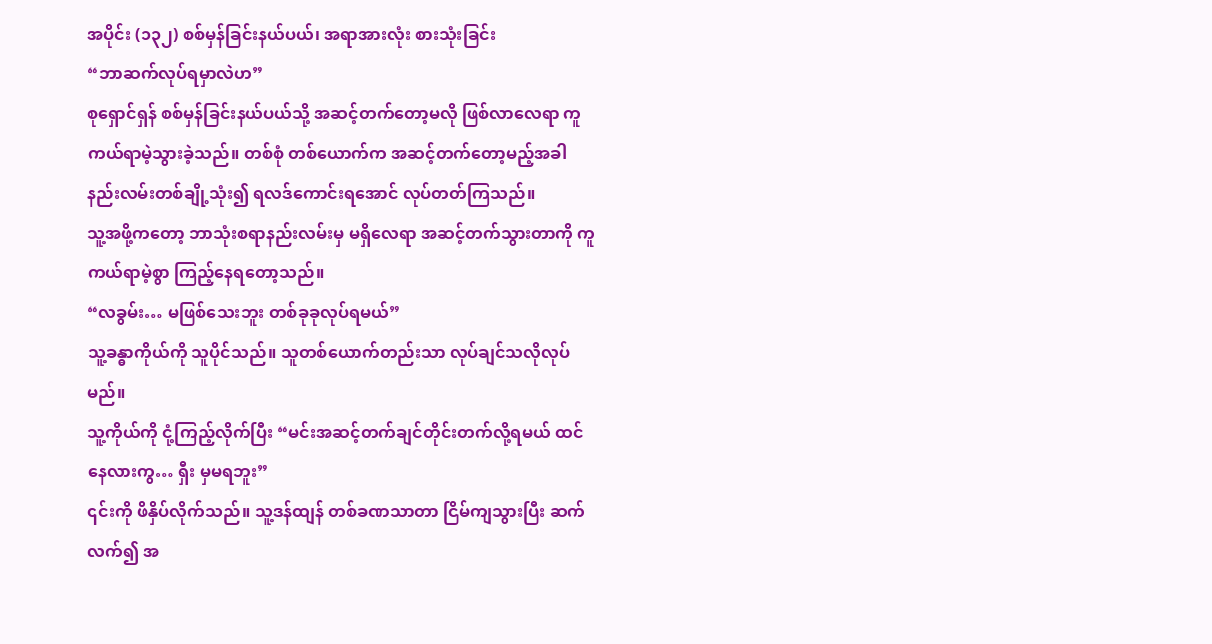အပိုင်း (၁၃၂) စစ်မှန်ခြင်းနယ်ပယ်၊ အရာအားလုံး စားသုံးခြင်း
“ဘာဆက်လုပ်ရမှာလဲဟ”
စုရှောင်ရှန် စစ်မှန်ခြင်းနယ်ပယ်သို့ အဆင့်တက်တော့မလို ဖြစ်လာလေရာ ကူကယ်ရာမဲ့သွားခဲ့သည်။ တစ်စုံ တစ်ယောက်က အဆင့်တက်တော့မည့်အခါ နည်းလမ်းတစ်ချို့သုံး၍ ရလဒ်ကောင်းရအောင် လုပ်တတ်ကြသည်။
သူ့အဖို့ကတော့ ဘာသုံးစရာနည်းလမ်းမှ မရှိလေရာ အဆင့်တက်သွားတာကို ကူကယ်ရာမဲ့စွာ ကြည့်နေရတော့သည်။
“လခွမ်း… မဖြစ်သေးဘူး တစ်ခုခုလုပ်ရမယ်”
သူ့ခန္ဓာကိုယ်ကို သူပိုင်သည်။ သူတစ်ယောက်တည်းသာ လုပ်ချင်သလိုလုပ်မည်။
သူ့ကိုယ်ကို ငုံ့ကြည့်လိုက်ပြီး “မင်းအဆင့်တက်ချင်တိုင်းတက်လို့ရမယ် ထင်နေလားကွ… ရှီး မှမရဘူး”
၎င်းကို ဖိနှိပ်လိုက်သည်။ သူ့ဒန်ထျန် တစ်ခဏသာတာ ငြိမ်ကျသွားပြီး ဆက်လက်၍ အ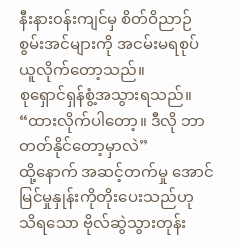နီးနား၀န်းကျင်မှ စိတ်ဝိညာဉ်စွမ်းအင်များကို အငမ်းမရစုပ်ယူလိုက်တော့သည်။
စုရှောင်ရှန်စွံ့အသွားရသည်။
“ထားလိုက်ပါတော့။ ဒီလို ဘာတတ်နိုင်တော့မှာလဲ”
ထို့နောက် အဆင့်တက်မှု အောင်မြင်မှုနှုန်းကိုတိုးပေးသည်ဟု သိရသော ဗိုလ်ဆွဲသွားတုန်း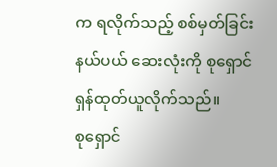က ရလိုက်သည့် စစ်မှတ်ခြင်းနယ်ပယ် ဆေးလုံးကို စုရှောင်ရှန်ထုတ်ယူလိုက်သည်။
စုရှောင်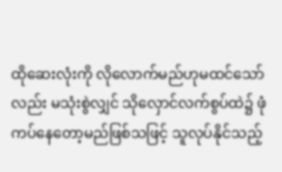ထိုဆေးလုံးကို လိုလောက်မည်ဟုမထင်သော်လည်း မသုံးစွဲလျှင် သိုလှောင်လက်စွပ်ထဲ၌ ဖုံကပ်နေတော့မည်ဖြစ်သဖြင့် သူလုပ်နိုင်သည့်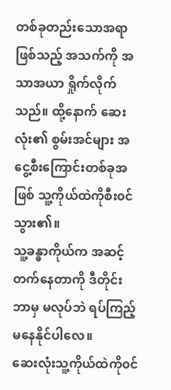တစ်ခုတည်းသောအရာဖြစ်သည့် အသက်ကို အသာအယာ ရှိုက်လိုက်သည်။ ထို့နောက် ဆေးလုံး၏ စွမ်းအင်များ အငွေ့စီးကြောင်းတစ်ခုအဖြစ် သူ့ကိုယ်ထဲကိုစီး၀င်သွား၏။
သူ့ခန္ဓာကိုယ်က အဆင့်တက်နေတာကို ဒီတိုင်းဘာမှ မလုပ်ဘဲ ရပ်ကြည့်မနေနိုင်ပါလေ။
ဆေးလုံးသူ့ကိုယ်ထဲကို၀င်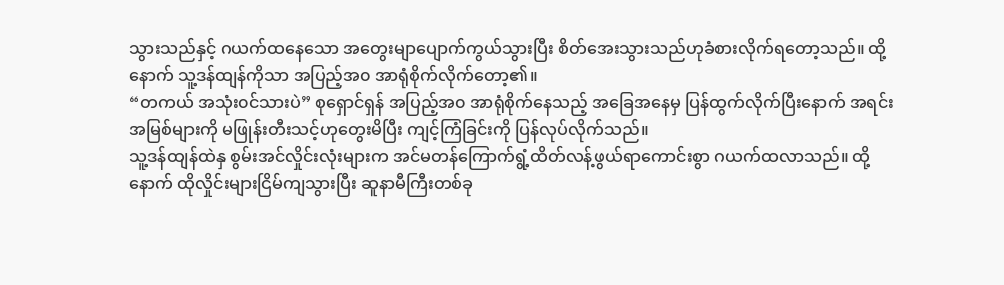သွားသည်နှင့် ဂယက်ထနေသော အတွေးမျာပျောက်ကွယ်သွားပြီး စိတ်အေးသွားသည်ဟုခံစားလိုက်ရတော့သည်။ ထို့နောက် သူ့ဒန်ထျန်ကိုသာ အပြည့်အ၀ အာရုံစိုက်လိုက်တော့၏။
“တကယ် အသုံး၀င်သားပဲ” စုရှောင်ရှန် အပြည့်အ၀ အာရုံစိုက်နေသည့် အခြေအနေမှ ပြန်ထွက်လိုက်ပြီးနောက် အရင်းအမြစ်များကို မဖြုန်းတီးသင့်ဟုတွေးမိပြီး ကျင့်ကြံခြင်းကို ပြန်လုပ်လိုက်သည်။
သူ့ဒန်ထျန်ထဲနှ စွမ်းအင်လှိုင်းလုံးများက အင်မတန်ကြောက်ရွံ့ထိတ်လန့်ဖွယ်ရာကောင်းစွာ ဂယက်ထလာသည်။ ထို့နောက် ထိုလှိုင်းများငြိမ်ကျသွားပြီး ဆူနာမီကြီးတစ်ခု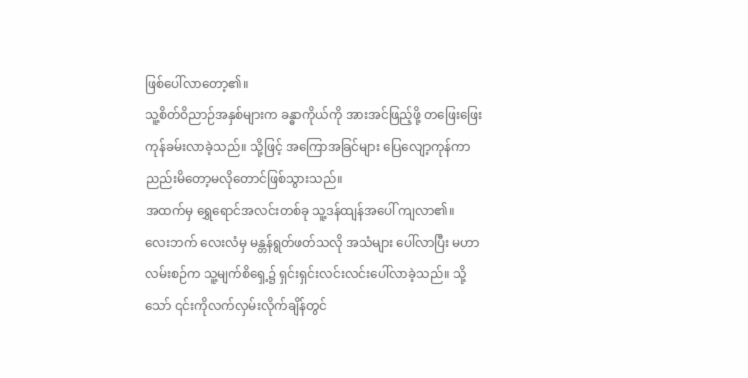ဖြစ်ပေါ်လာတော့၏။
သူ့စိတ်ဝိညာဉ်အနှစ်များက ခန္ဓာကိုယ်ကို အားအင်ဖြည့်ဖို့ တဖြေးဖြေးကုန်ခမ်းလာခဲ့သည်။ သို့ဖြင့် အကြောအခြင်များ ပြေလျော့ကုန်ကာ ညည်းမိတော့မလိုတောင်ဖြစ်သွားသည်။
အထက်မှ ရွှေရောင်အလင်းတစ်ခု သူ့ဒန်ထျန်အပေါ် ကျလာ၏။
လေးဘက် လေးလံမှ မန္တန်ရွတ်ဖတ်သလို အသံများ ပေါ်လာပြီး မဟာလမ်းစဉ်က သူ့မျက်စိရှေ့၌ ရှင်းရှင်းလင်းလင်းပေါ်လာခဲ့သည်။ သို့သော် ၎င်းကိုလက်လှမ်းလိုက်ချိန်တွင်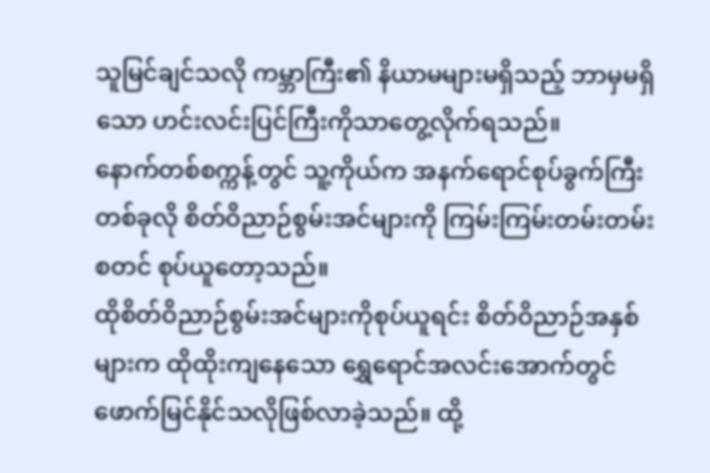သူမြင်ချင်သလို ကမ္ဘာကြီး၏ နိယာမများမရှိသည့် ဘာမှမရှိသော ဟင်းလင်းပြင်ကြီးကိုသာတွေ့လိုက်ရသည်။
နောက်တစ်စက္ကန့်တွင် သူ့ကိုယ်က အနက်ရောင်စုပ်ခွက်ကြီးတစ်ခုလို စိတ်ဝိညာဉ်စွမ်းအင်များကို ကြမ်းကြမ်းတမ်းတမ်း စတင် စုပ်ယူတော့သည်။
ထိုစိတ်ဝိညာဉ်စွမ်းအင်များကိုစုပ်ယူရင်း စိတ်ဝိညာဉ်အနှစ်များက ထိုထိုးကျနေသော ရွှေရောင်အလင်းအောက်တွင် ဖောက်မြင်နိုင်သလိုဖြစ်လာခဲ့သည်။ ထို့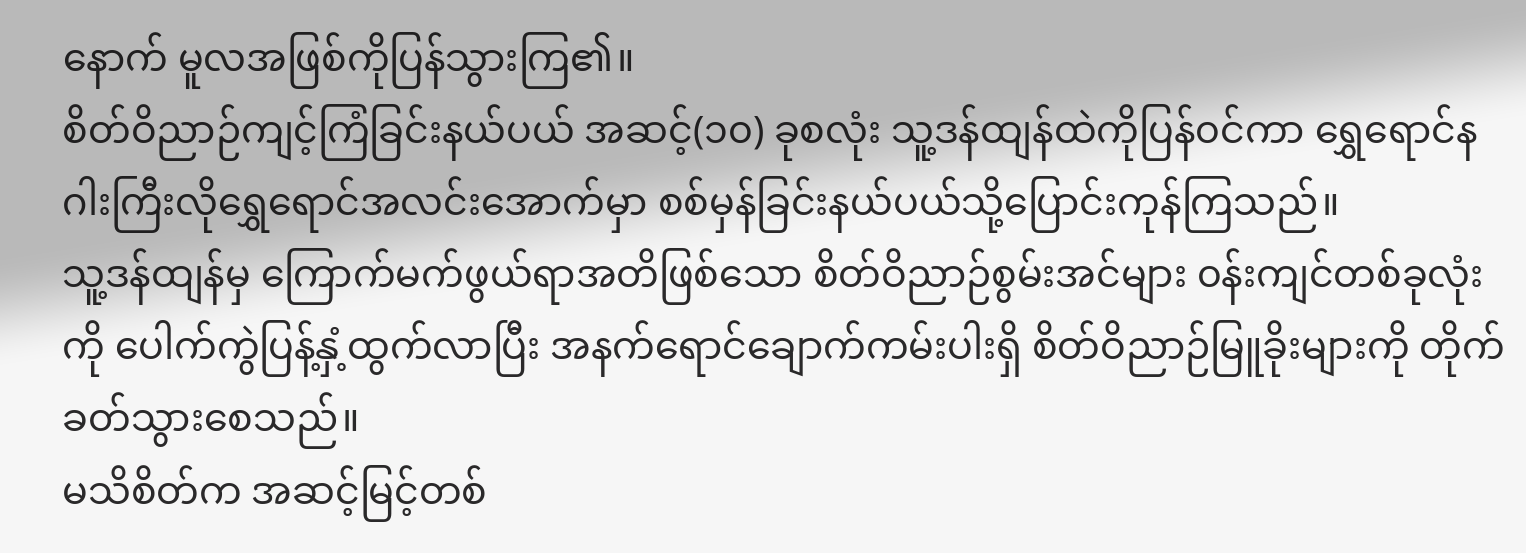နောက် မူလအဖြစ်ကိုပြန်သွားကြ၏။
စိတ်ဝိညာဉ်ကျင့်ကြံခြင်းနယ်ပယ် အဆင့်(၁၀) ခုစလုံး သူ့ဒန်ထျန်ထဲကိုပြန်၀င်ကာ ရွှေရောင်နဂါးကြီးလိုရွှေရောင်အလင်းအောက်မှာ စစ်မှန်ခြင်းနယ်ပယ်သို့ပြောင်းကုန်ကြသည်။
သူ့ဒန်ထျန်မှ ကြောက်မက်ဖွယ်ရာအတိဖြစ်သော စိတ်ဝိညာဉ်စွမ်းအင်များ ၀န်းကျင်တစ်ခုလုံးကို ပေါက်ကွဲပြန့်နှံ့ထွက်လာပြီး အနက်ရောင်ချောက်ကမ်းပါးရှိ စိတ်ဝိညာဉ်မြူခိုးများကို တိုက်ခတ်သွားစေသည်။
မသိစိတ်က အဆင့်မြင့်တစ်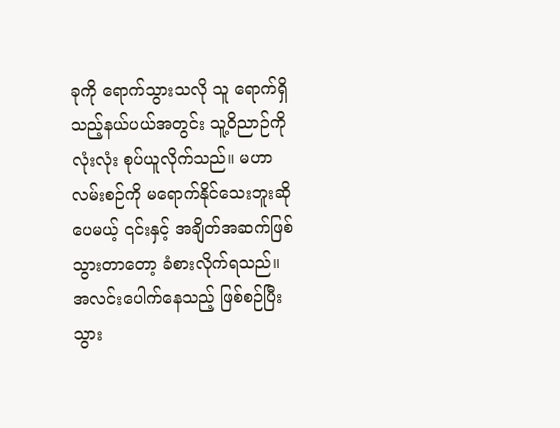ခုကို ရောက်သွားသလို သူ ရောက်ရှိသည့်နယ်ပယ်အတွင်း သူ့ဝိညာဉ်ကို လုံးလုံး စုပ်ယူလိုက်သည်။ မဟာလမ်းစဉ်ကို မရောက်နိုင်သေးဘူးဆိုပေမယ့် ၎င်းနှင့် အချိတ်အဆက်ဖြစ်သွားတာတော့ ခံစားလိုက်ရသည်။
အလင်းပေါက်နေသည့် ဖြစ်စဉ်ပြီးသွား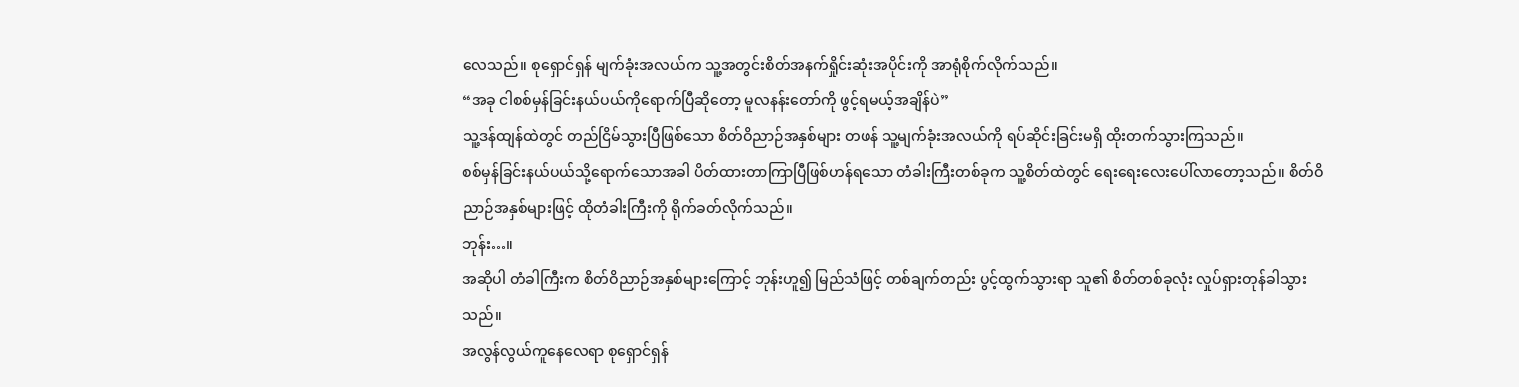လေသည်။ စုရှောင်ရှန် မျက်ခုံးအလယ်က သူ့အတွင်းစိတ်အနက်ရှိုင်းဆုံးအပိုင်းကို အာရုံစိုက်လိုက်သည်။
“အခု ငါစစ်မှန်ခြင်းနယ်ပယ်ကိုရောက်ပြီဆိုတော့ မူလနန်းတော်ကို ဖွင့်ရမယ့်အချိန်ပဲ”
သူ့ဒန်ထျန်ထဲတွင် တည်ငြိမ်သွားပြီဖြစ်သော စိတ်ဝိညာဉ်အနှစ်များ တဖန် သူ့မျက်ခုံးအလယ်ကို ရပ်ဆိုင်းခြင်းမရှိ ထိုးတက်သွားကြသည်။
စစ်မှန်ခြင်းနယ်ပယ်သို့ရောက်သောအခါ ပိတ်ထားတာကြာပြီဖြစ်ဟန်ရသော တံခါးကြီးတစ်ခုက သူ့စိတ်ထဲတွင် ရေးရေးလေးပေါ်လာတော့သည်။ စိတ်ဝိညာဉ်အနှစ်များဖြင့် ထိုတံခါးကြီးကို ရိုက်ခတ်လိုက်သည်။
ဘုန်း…။
အဆိုပါ တံခါကြီးက စိတ်ဝိညာဉ်အနှစ်များကြောင့် ဘုန်းဟူ၍ မြည်သံဖြင့် တစ်ချက်တည်း ပွင့်ထွက်သွားရာ သူ၏ စိတ်တစ်ခုလုံး လှုပ်ရှားတုန်ခါသွားသည်။
အလွန်လွယ်ကူနေလေရာ စုရှောင်ရှန်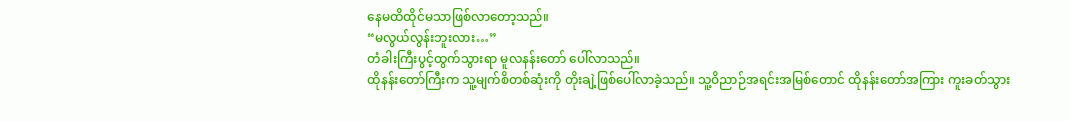နေမထိထိုင်မသာဖြစ်လာတော့သည်။
“မလွယ်လွန်းဘူးလား…”
တံခါးကြီးပွင့်ထွက်သွားရာ မူလနန်းတော် ပေါ်လာသည်။
ထိုနန်းတော်ကြီးက သူ့မျက်စိတစ်ဆုံးကို တိုးချဲ့ဖြစ်ပေါ်လာခဲ့သည်။ သူ့ဝိညာဉ်အရင်းအမြစ်တောင် ထိုနန်းတော်အကြား ကူးခတ်သွား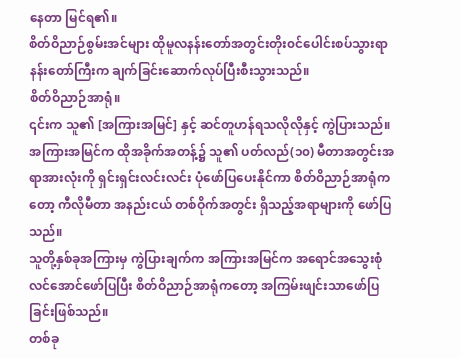နေတာ မြင်ရ၏။
စိတ်ဝိညာဉ်စွမ်းအင်များ ထိုမူလနန်းတော်အတွင်းတိုး၀င်ပေါင်းစပ်သွားရာ နန်းတော်ကြီးက ချက်ခြင်းဆောက်လုပ်ပြီးစီးသွားသည်။
စိတ်ဝိညာဉ်အာရုံ။
၎င်းက သူ၏ [အကြားအမြင်] နှင့် ဆင်တူဟန်ရသလိုလိုနှင့် ကွဲပြားသည်။
အကြားအမြင်က ထိုအခိုက်အတန့်၌ သူ၏ ပတ်လည်(၁၀) မီတာအတွင်းအရာအားလုံးကို ရှင်းရှင်းလင်းလင်း ပုံဖော်ပြပေးနိုင်ကာ စိတ်ဝိညာဉ်အာရုံကတော့ ကီလိုမီတာ အနည်းငယ် တစ်ဝိုက်အတွင်း ရှိသည့်အရာများကို ဖော်ပြသည်။
သူတို့နှစ်ခုအကြားမှ ကွဲပြားချက်က အကြားအမြင်က အရောင်အသွေးစုံလင်အောင်ဖော်ပြပြီး စိတ်ဝိညာဉ်အာရုံကတော့ အကြမ်းဖျင်းသာဖော်ပြခြင်းဖြစ်သည်။
တစ်ခု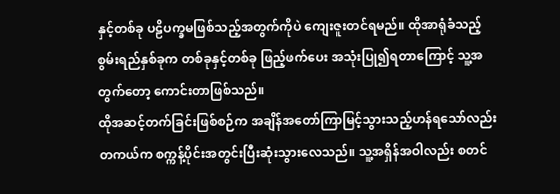နှင့်တစ်ခု ပဠိပက္ခမဖြစ်သည့်အတွက်ကိုပဲ ကျေးဇူးတင်ရမည်။ ထိုအာရုံခံသည့် စွမ်းရည်နှစ်ခုက တစ်ခုနှင့်တစ်ခု ဖြည့်ဖက်ပေး အသုံးပြု၍ရတာကြောင့် သူ့အတွက်တော့ ကောင်းတာဖြစ်သည်။
ထိုအဆင့်တက်ခြင်းဖြစ်စဉ်က အချိန်အတော်ကြာမြင့်သွားသည့်ဟန်ရသော်လည်း တကယ်က စက္ကန့်ပိုင်းအတွင်းပြီးဆုံးသွားလေသည်။ သူ့အရှိန်အဝါလည်း စတင်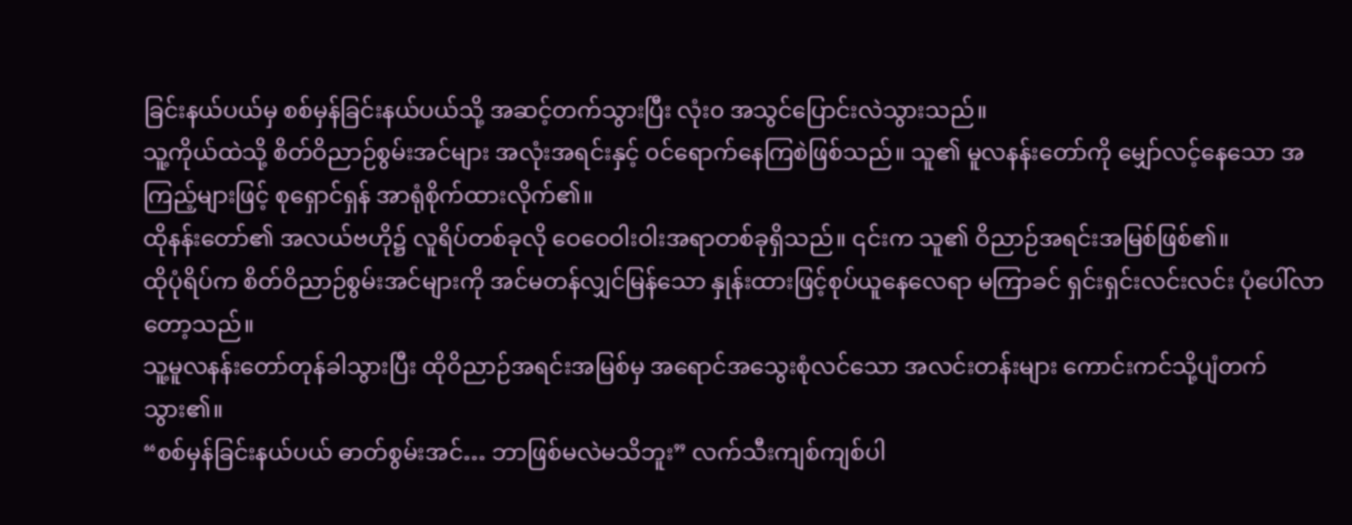ခြင်းနယ်ပယ်မှ စစ်မှန်ခြင်းနယ်ပယ်သို့ အဆင့်တက်သွားပြီး လုံး၀ အသွင်ပြောင်းလဲသွားသည်။
သူ့ကိုယ်ထဲသို့ စိတ်ဝိညာဉ်စွမ်းအင်များ အလုံးအရင်းနှင့် ၀င်ရောက်နေကြစဲဖြစ်သည်။ သူ၏ မူလနန်းတော်ကို မျှော်လင့်နေသော အကြည့်များဖြင့် စုရှောင်ရှန် အာရုံစိုက်ထားလိုက်၏။
ထိုနန်းတော်၏ အလယ်ဗဟို၌ လူရိပ်တစ်ခုလို ဝေဝေဝါးဝါးအရာတစ်ခုရှိသည်။ ၎င်းက သူ၏ ဝိညာဉ်အရင်းအမြစ်ဖြစ်၏။
ထိုပုံရိပ်က စိတ်ဝိညာဉ်စွမ်းအင်များကို အင်မတန်လျှင်မြန်သော နှုန်းထားဖြင့်စုပ်ယူနေလေရာ မကြာခင် ရှင်းရှင်းလင်းလင်း ပုံပေါ်လာတော့သည်။
သူ့မူလနန်းတော်တုန်ခါသွားပြီး ထိုဝိညာဉ်အရင်းအမြစ်မှ အရောင်အသွေးစုံလင်သော အလင်းတန်းများ ကောင်းကင်သို့ပျံတက်သွား၏။
“စစ်မှန်ခြင်းနယ်ပယ် ဓာတ်စွမ်းအင်… ဘာဖြစ်မလဲမသိဘူး” လက်သီးကျစ်ကျစ်ပါ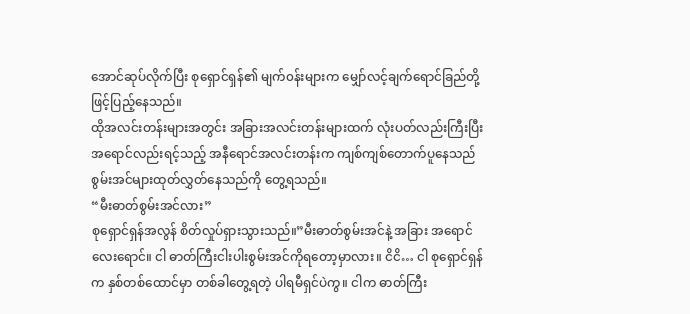အောင်ဆုပ်လိုက်ပြီး စုရှောင်ရှန်၏ မျက်၀န်းများက မျှော်လင့်ချက်ရောင်ခြည်တို့ဖြင့်ပြည့်နေသည်။
ထိုအလင်းတန်းများအတွင်း အခြားအလင်းတန်းများထက် လုံးပတ်လည်းကြီးပြီး အရောင်လည်းရင့်သည့် အနီရောင်အလင်းတန်းက ကျစ်ကျစ်တောက်ပူနေသည် စွမ်းအင်များထုတ်လွှတ်နေသည်ကို တွေ့ရသည်။
“မီးဓာတ်စွမ်းအင်လား”
စုရှောင်ရှန်အလွန် စိတ်လှုပ်ရှားသွားသည်။”မီးဓာတ်စွမ်းအင်နဲ့ အခြား အရောင်လေးရောင်။ ငါ ဓာတ်ကြီးငါးပါးစွမ်းအင်ကိုရတော့မှာလား။ ငိငိ… ငါ စုရှောင်ရှန် က နှစ်တစ်ထောင်မှာ တစ်ခါတွေ့ရတဲ့ ပါရမီရှင်ပဲကွ။ ငါက ဓာတ်ကြီး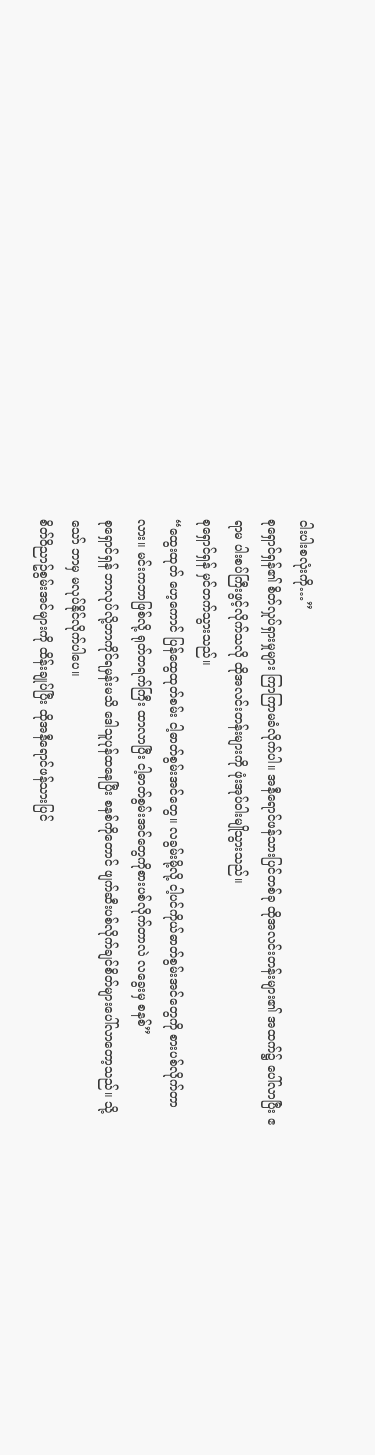ငါးပါးစလုံးကို…”
စုရှောင်ရှန်၏ စိတ်လှုပ်ရှားမှုများ ကြာကြာမခံလိုက်ပါ။ အနီရောင်ဖန်သားပြင်တစ်ခု ထိုအလင်းတန်းများ၏ အထက်၌ ပေါ်လာပြီး ဧရာမ ပါးစပ်ကြီးဖွင့်လိုက်သလို ထိုအလင်းတန်းများကို ဖုံးအုပ်ဝါးမျိုသွားသည်။
စုရှောင်ရှန် မှင်တက်သွားသည်။
“ထွေးထုတ် ဟေ့ကောင် ပြန်ထွေထုတ်စမ်း ငါ့ဓာတ်စွမ်းအင်တွေ။ လခွမ်းမို့လို့ ငါ့ပင်ကိုယ်ဓာတ်စွမ်းအင်တွေကို စားပစ်လိုက်တာလား။ မင်းကဘာဖြစ်လို့ ရုတ်တရက်ကြီး ထာလာပြီး ငါ့ဓာတ်စွမ်းအင်တွေကိုစားပစ်လိုက်တာလဲ လခွေးမှ စနစ်”
စုရှောင်ရှန် ဘာလုပ်လို့ဘာကိုင်ရမှန်းမသိ ဒေါသူပုန်ထနေပြီး စနစ်ကိုတောင် ဖျက်ဆီးပစ်လိုက်ချင်စိတ်များပေါ်လာတော့သည်။ သို့သော် ဘာမှ မလုပ်နိုင်လိုက်ပါပေ။
စိတ်ဝိညာဥ်စွမ်းအင်များကို ထိန်းချုပ်ပြီး ထိုအနီရောင်ဖန်သားပြင်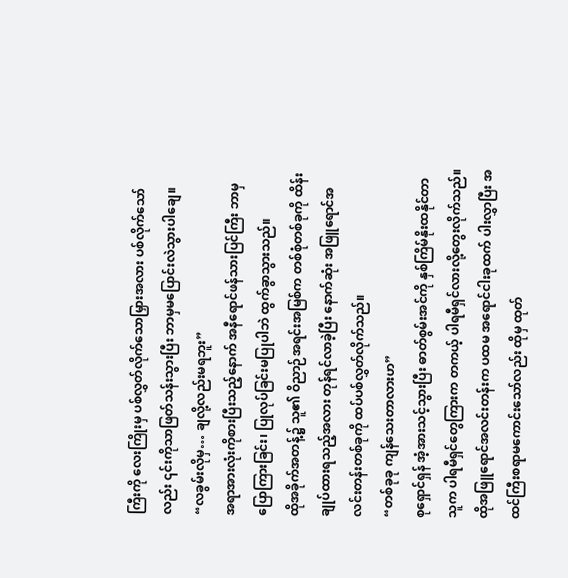ကြီးကို လေးကြိုးမှ ပစ်လွှတ်လိုက်သောမြှားအလား ပစ်လိုက်သော်လည်း ၎င်းကိုသာဖြတ်သန်းသွားပြီး ဘာမှမပြောင်းလဲသွားပါချေ။
“လခွမ်းလိုမှ… ချလို့လည်းမရဘူး”
အရာအားလုံးကိုစားပြီးသည့်နောက် အနီရောင်ဖန်သားပြင်ကြီး ဘာမှ ပြောကြားခြင်း၊ ပြုလုပ်ခြင်းမပြုပါဘဲ ထွက်ခွာသွားသည်။
ထိုအခိုက်အတန့်၌ သူ၏ ဝိညာဉ်အရင်းအမြစ်က တစ်စုံတစ်ခုကို ထိန်းချုပ်ထားရသည့်အလား တုန်ရင်လာခဲ့ပြီး နောက်ဆုံး အဖြူရောင်အလင်းတန်းတစ်ခုကို ထပ်ပစ်လွှတ်လိုက်သည်။
“တစ်ခုခု ကျန်သေးတာလားဟ”
စုရှောင်ရှန် အံ့အားသင့်သွားပြီး ဓာတ်စွမ်းအင်ကို နှစ်ကြိမ်နိုးထနိုင်တာ သူက ပါရမီရှင်တွေကြားက တကယ့် ပါရမီရှင်လားလို့တွေးလိုက်သည်။
ထိုအဖြူရောင်အလင်းတန်းက ပထမ အရောင်ငါးခုထက် ပါးလွှာပြီး အထင်ကြီးစရာမကောင်းသော်လည်း ထိုမှ ထုတ်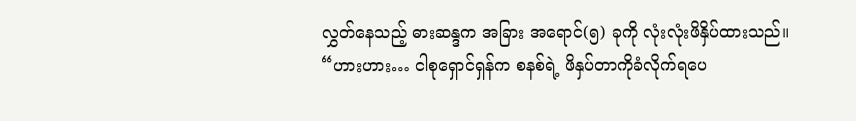လွှတ်နေသည့် ဓားဆန္ဒက အခြား အရောင်(၅) ခုကို လုံးလုံးဖိနှိပ်ထားသည်။
“ဟားဟား… ငါစုရှောင်ရှန်က စနစ်ရဲ့ ဖိနှပ်တာကိုခံလိုက်ရပေ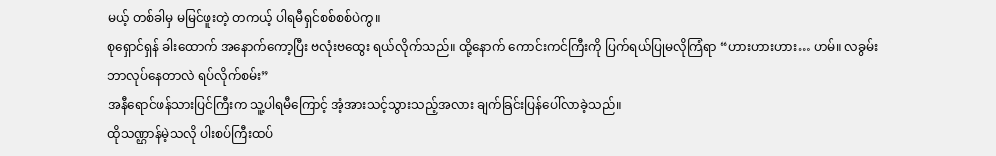မယ့် တစ်ခါမှ မမြင်ဖူးတဲ့ တကယ့် ပါရမီရှင်စစ်စစ်ပဲကွ။
စုရှောင်ရှန် ခါးထောက် အနောက်ကော့ပြီး ဗလုံးဗထွေး ရယ်လိုက်သည်။ ထို့နောက် ကောင်းကင်ကြီးကို ပြက်ရယ်ပြုမလိုကြံရာ “ဟားဟားဟား… ဟမ်။ လခွမ်း ဘာလုပ်နေတာလဲ ရပ်လိုက်စမ်း”
အနီရောင်ဖန်သားပြင်ကြီးက သူ့ပါရမီကြောင့် အံ့အားသင့်သွားသည့်အလား ချက်ခြင်းပြန်ပေါ်လာခဲ့သည်။
ထိုသဏ္ဌာန်မဲ့သလို ပါးစပ်ကြီးထပ်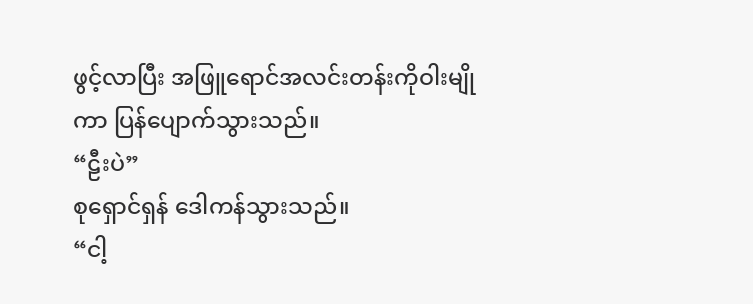ဖွင့်လာပြီး အဖြူရောင်အလင်းတန်းကိုဝါးမျိုကာ ပြန်ပျောက်သွားသည်။
“ဠီးပဲ”
စုရှောင်ရှန် ဒေါကန်သွားသည်။
“ငါ့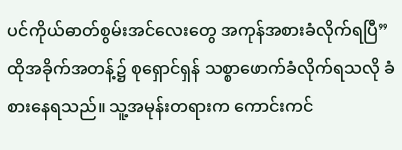ပင်ကိုယ်ဓာတ်စွမ်းအင်လေးတွေ အကုန်အစားခံလိုက်ရပြီ”
ထိုအခိုက်အတန့်၌ စုရှောင်ရှန် သစ္စာဖောက်ခံလိုက်ရသလို ခံစားနေရသည်။ သူ့အမုန်းတရားက ကောင်းကင်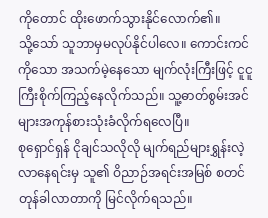ကိုတောင် ထိုးဖောက်သွားနိုင်လောက်၏။
သို့သော် သူဘာမှမလုပ်နိုင်ပါလေ။ ကောင်းကင်ကိုသော အသက်မဲ့နေသော မျက်လုံးကြီးဖြင့် ငူငူကြီးစိုက်ကြည့်နေလိုက်သည်။ သူ့ဓာတ်စွမ်းအင်များအကုန်စားသုံးခံလိုက်ရလေပြီ။
စုရှောင်ရှန် ငိုချင်သလိုလို မျက်ရည်များရွှန်းလဲ့လာနေရင်းမှ သူ၏ ဝိညာဉ်အရင်းအမြစ် စတင်တုန်ခါလာတာကို မြင်လိုက်ရသည်။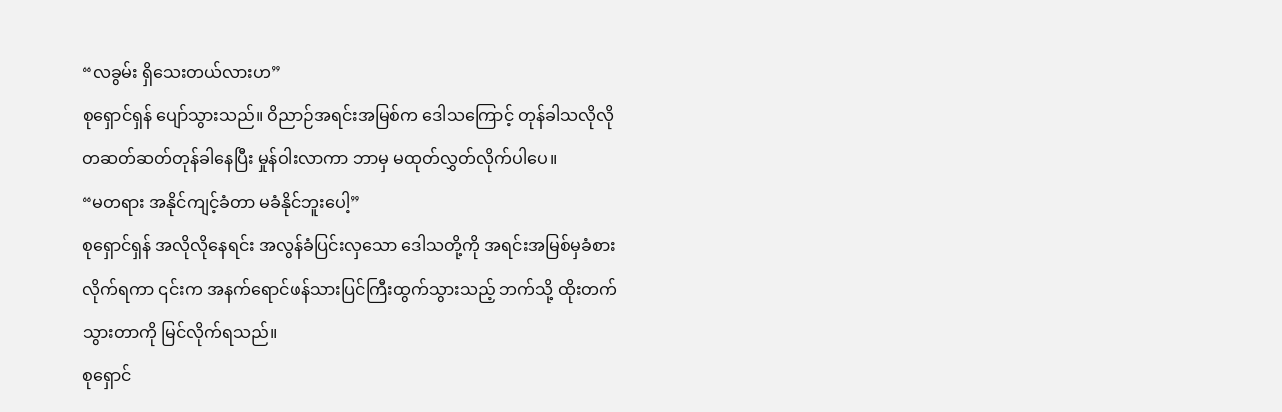“လခွမ်း ရှိသေးတယ်လားဟ”
စုရှောင်ရှန် ပျော်သွားသည်။ ဝိညာဉ်အရင်းအမြစ်က ဒေါသကြောင့် တုန်ခါသလိုလို တဆတ်ဆတ်တုန်ခါနေပြီး မှုန်ဝါးလာကာ ဘာမှ မထုတ်လွှတ်လိုက်ပါပေ။
“မတရား အနိုင်ကျင့်ခံတာ မခံနိုင်ဘူးပေါ့”
စုရှောင်ရှန် အလိုလိုနေရင်း အလွန်ခံပြင်းလှသော ဒေါသတို့ကို အရင်းအမြစ်မှခံစားလိုက်ရကာ ၎င်းက အနက်ရောင်ဖန်သားပြင်ကြီးထွက်သွားသည့် ဘက်သို့ ထိုးတက်သွားတာကို မြင်လိုက်ရသည်။
စုရှောင်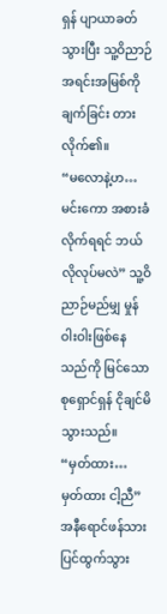ရှန် ပျာယာခတ်သွားပြီး သူ့ဝိညာဉ်အရင်းအမြစ်ကို ချက်ခြင်း တားလိုက်၏။
“မလောနဲ့ဟ… မင်းကော အစားခံလိုက်ရရင် ဘယ်လိုလုပ်မလဲ” သူ့ဝိညာဉ်မည်မျှ မှုန်ဝါးဝါးဖြစ်နေသည်ကို မြင်သော စုရှောင်ရှန် ငိုချင်မိသွားသည်။
“မှတ်ထား… မှတ်ထား ငါ့ညီ”
အနီရောင်ဖန်သားပြင်ထွက်သွား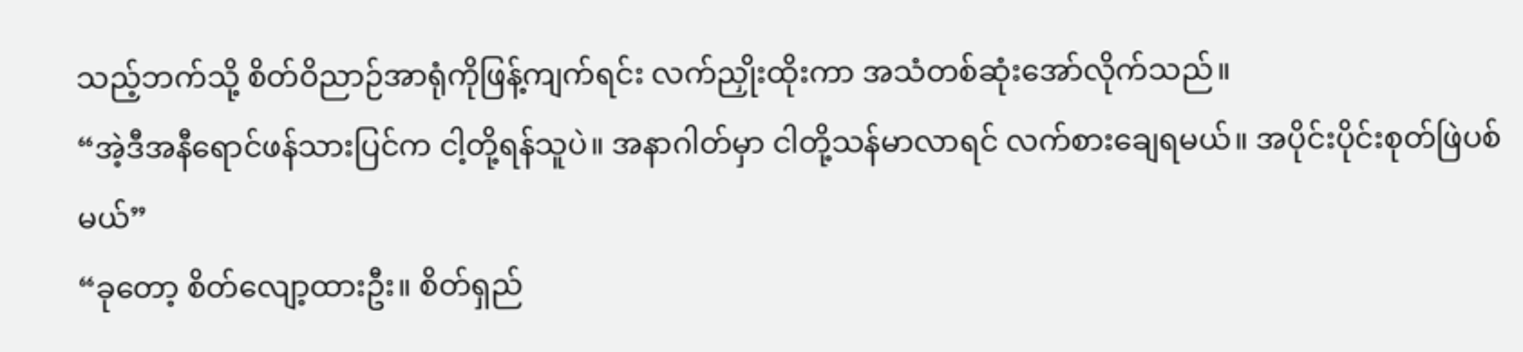သည့်ဘက်သို့ စိတ်ဝိညာဉ်အာရုံကိုဖြန့်ကျက်ရင်း လက်ညှိုးထိုးကာ အသံတစ်ဆုံးအော်လိုက်သည်။
“အဲ့ဒီအနီရောင်ဖန်သားပြင်က ငါ့တို့ရန်သူပဲ။ အနာဂါတ်မှာ ငါတို့သန်မာလာရင် လက်စားချေရမယ်။ အပိုင်းပိုင်းစုတ်ဖြဲပစ်မယ်”
“ခုတော့ စိတ်လျော့ထားဦး။ စိတ်ရှည်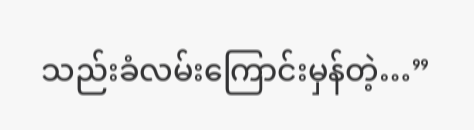သည်းခံလမ်းကြောင်းမှန်တဲ့…”